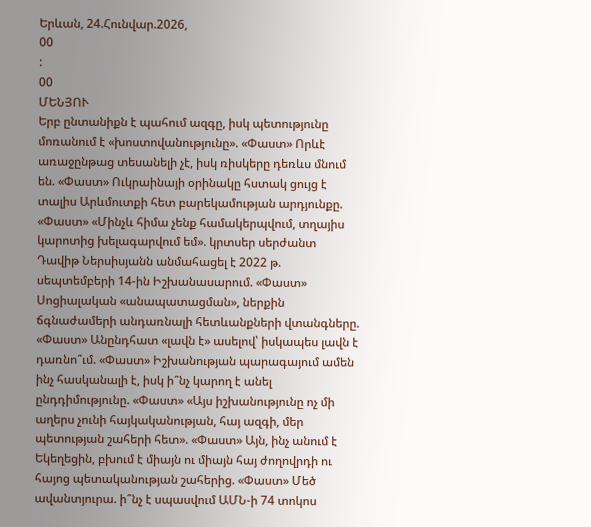Երևան, 24.Հունվար.2026,
00
:
00
ՄԵՆՅՈՒ
Երբ ընտանիքն է պահում ազգը, իսկ պետությունը մոռանում է «խոստովանությունը». «Փաստ» Որևէ առաջընթաց տեսանելի չէ, իսկ ռիսկերը դեռևս մնում են. «Փաստ» Ուկրաինայի օրինակը հստակ ցույց է տալիս Արևմուտքի հետ բարեկամության արդյունքը. «Փաստ» «Մինչև հիմա չենք համակերպվում, տղայիս կարոտից խելագարվում եմ». կրտսեր սերժանտ Դավիթ Ներսիսյանն անմահացել է 2022 թ. սեպտեմբերի 14-ին Իշխանասարում. «Փաստ» Սոցիալական «անապատացման», ներքին ճգնաժամերի անդառնալի հետևանքների վտանգները. «Փաստ» Անընդհատ «լավն է» ասելով՝ իսկապես լավն է դառնո՞ւմ. «Փաստ» Իշխանության պարագայում ամեն ինչ հասկանալի է, իսկ ի՞նչ կարող է անել ընդդիմությունը. «Փաստ» «Այս իշխանությունը ոչ մի աղերս չունի հայկականության, հայ ազգի, մեր պետության շահերի հետ». «Փաստ» Այն, ինչ անում է Եկեղեցին, բխում է միայն ու միայն հայ ժողովրդի ու հայոց պետականության շահերից. «Փաստ» Մեծ ավանտյուրա. ի՞նչ է սպասվում ԱՄՆ-ի 74 տոկոս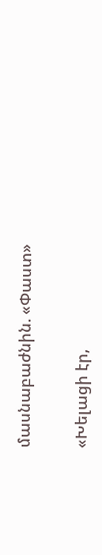մասնաբաժնին. «Փաստ»


«Խելացի էր,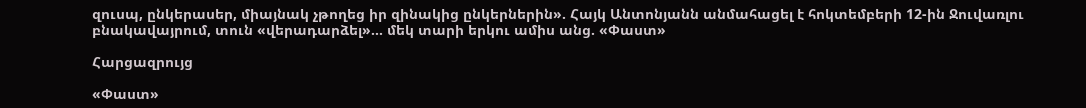զուսպ, ընկերասեր, միայնակ չթողեց իր զինակից ընկերներին». Հայկ Անտոնյանն անմահացել է հոկտեմբերի 12-ին Ջուվառլու բնակավայրում, տուն «վերադարձել»... մեկ տարի երկու ամիս անց. «Փաստ»

Հարցազրույց

«Փաստ»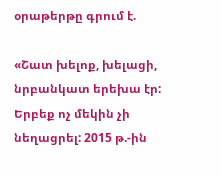օրաթերթը գրում է.

«Շատ խելոք, խելացի, նրբանկատ երեխա էր: Երբեք ոչ մեկին չի նեղացրել: 2015 թ.-ին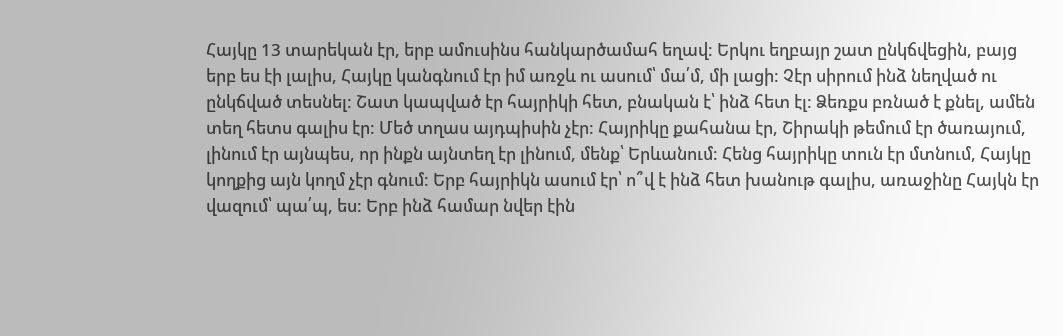Հայկը 13 տարեկան էր, երբ ամուսինս հանկարծամահ եղավ: Երկու եղբայր շատ ընկճվեցին, բայց երբ ես էի լալիս, Հայկը կանգնում էր իմ առջև ու ասում՝ մա՛մ, մի լացի: Չէր սիրում ինձ նեղված ու ընկճված տեսնել: Շատ կապված էր հայրիկի հետ, բնական է՝ ինձ հետ էլ: Ձեռքս բռնած է քնել, ամեն տեղ հետս գալիս էր: Մեծ տղաս այդպիսին չէր: Հայրիկը քահանա էր, Շիրակի թեմում էր ծառայում, լինում էր այնպես, որ ինքն այնտեղ էր լինում, մենք՝ Երևանում: Հենց հայրիկը տուն էր մտնում, Հայկը կողքից այն կողմ չէր գնում: Երբ հայրիկն ասում էր՝ ո՞վ է ինձ հետ խանութ գալիս, առաջինը Հայկն էր վազում՝ պա՛պ, ես: Երբ ինձ համար նվեր էին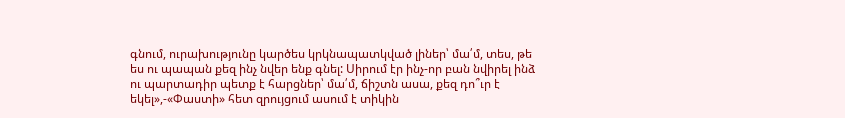գնում, ուրախությունը կարծես կրկնապատկված լիներ՝ մա՛մ, տես, թե ես ու պապան քեզ ինչ նվեր ենք գնել: Սիրում էր ինչ-որ բան նվիրել ինձ ու պարտադիր պետք է հարցներ՝ մա՛մ, ճիշտն ասա, քեզ դո՞ւր է եկել»,-«Փաստի» հետ զրույցում ասում է տիկին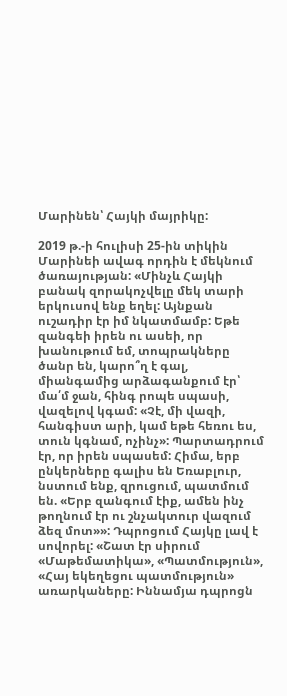Մարինեն՝ Հայկի մայրիկը:

2019 թ.-ի հուլիսի 25-ին տիկին Մարինեի ավագ որդին է մեկնում ծառայության: «Մինչև Հայկի բանակ զորակոչվելը մեկ տարի երկուսով ենք եղել: Այնքան ուշադիր էր իմ նկատմամբ: Եթե զանգեի իրեն ու ասեի, որ խանութում եմ, տոպրակները ծանր են, կարո՞ղ է գալ, միանգամից արձագանքում էր՝ մա՛մ ջան, հինգ րոպե սպասի, վազելով կգամ: «Չէ, մի վազի, հանգիստ արի, կամ եթե հեռու ես, տուն կգնամ, ոչինչ»: Պարտադրում էր, որ իրեն սպասեմ: Հիմա, երբ ընկերները գալիս են Եռաբլուր, նստում ենք, զրուցում, պատմում են. «Երբ զանգում էիք, ամեն ինչ թողնում էր ու շնչակտուր վազում ձեզ մոտ»»: Դպրոցում Հայկը լավ է սովորել: «Շատ էր սիրում «Մաթեմատիկա», «Պատմություն», «Հայ եկեղեցու պատմություն» առարկաները: Իննամյա դպրոցն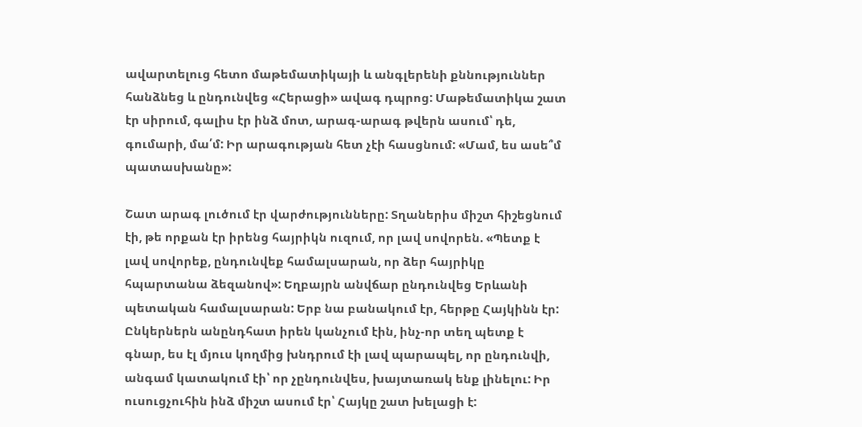ավարտելուց հետո մաթեմատիկայի և անգլերենի քննություններ հանձնեց և ընդունվեց «Հերացի» ավագ դպրոց: Մաթեմատիկա շատ էր սիրում, գալիս էր ինձ մոտ, արագ-արագ թվերն ասում՝ դե, գումարի, մա՛մ: Իր արագության հետ չէի հասցնում: «Մամ, ես ասե՞մ պատասխանը»:

Շատ արագ լուծում էր վարժությունները: Տղաներիս միշտ հիշեցնում էի, թե որքան էր իրենց հայրիկն ուզում, որ լավ սովորեն. «Պետք է լավ սովորեք, ընդունվեք համալսարան, որ ձեր հայրիկը հպարտանա ձեզանով»: Եղբայրն անվճար ընդունվեց Երևանի պետական համալսարան: Երբ նա բանակում էր, հերթը Հայկինն էր: Ընկերներն անընդհատ իրեն կանչում էին, ինչ-որ տեղ պետք է գնար, ես էլ մյուս կողմից խնդրում էի լավ պարապել, որ ընդունվի, անգամ կատակում էի՝ որ չընդունվես, խայտառակ ենք լինելու: Իր ուսուցչուհին ինձ միշտ ասում էր՝ Հայկը շատ խելացի է: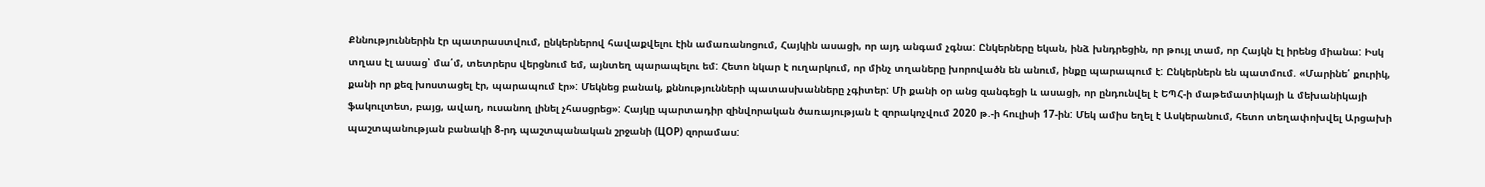Քննություններին էր պատրաստվում, ընկերներով հավաքվելու էին ամառանոցում, Հայկին ասացի, որ այդ անգամ չգնա: Ընկերները եկան, ինձ խնդրեցին, որ թույլ տամ, որ Հայկն էլ իրենց միանա: Իսկ տղաս էլ ասաց՝ մա՛մ, տետրերս վերցնում եմ, այնտեղ պարապելու եմ: Հետո նկար է ուղարկում, որ մինչ տղաները խորովածն են անում, ինքը պարապում է: Ընկերներն են պատմում. «Մարինե՛ քուրիկ, քանի որ քեզ խոստացել էր, պարապում էր»: Մեկնեց բանակ, քննությունների պատասխանները չգիտեր: Մի քանի օր անց զանգեցի և ասացի, որ ընդունվել է ԵՊՀ-ի մաթեմատիկայի և մեխանիկայի ֆակուլտետ, բայց, ավաղ, ուսանող լինել չհասցրեց»: Հայկը պարտադիր զինվորական ծառայության է զորակոչվում 2020 թ.-ի հուլիսի 17-ին: Մեկ ամիս եղել է Ասկերանում, հետո տեղափոխվել Արցախի պաշտպանության բանակի 8-րդ պաշտպանական շրջանի (ЦОР) զորամաս: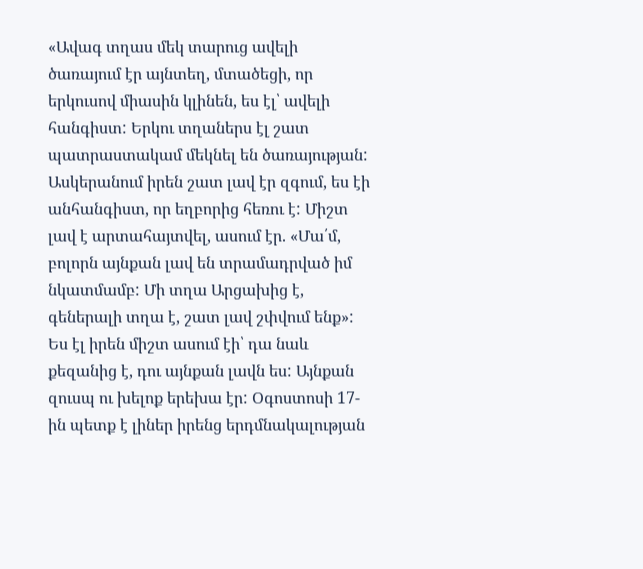«Ավագ տղաս մեկ տարուց ավելի ծառայում էր այնտեղ, մտածեցի, որ երկուսով միասին կլինեն, ես էլ՝ ավելի հանգիստ: Երկու տղաներս էլ շատ պատրաստակամ մեկնել են ծառայության: Ասկերանում իրեն շատ լավ էր զգում, ես էի անհանգիստ, որ եղբորից հեռու է: Միշտ լավ է արտահայտվել, ասում էր. «Մա՛մ, բոլորն այնքան լավ են տրամադրված իմ նկատմամբ: Մի տղա Արցախից է, գեներալի տղա է, շատ լավ շփվում ենք»: Ես էլ իրեն միշտ ասում էի՝ դա նաև քեզանից է, դու այնքան լավն ես: Այնքան զուսպ ու խելոք երեխա էր: Օգոստոսի 17-ին պետք է լիներ իրենց երդմնակալության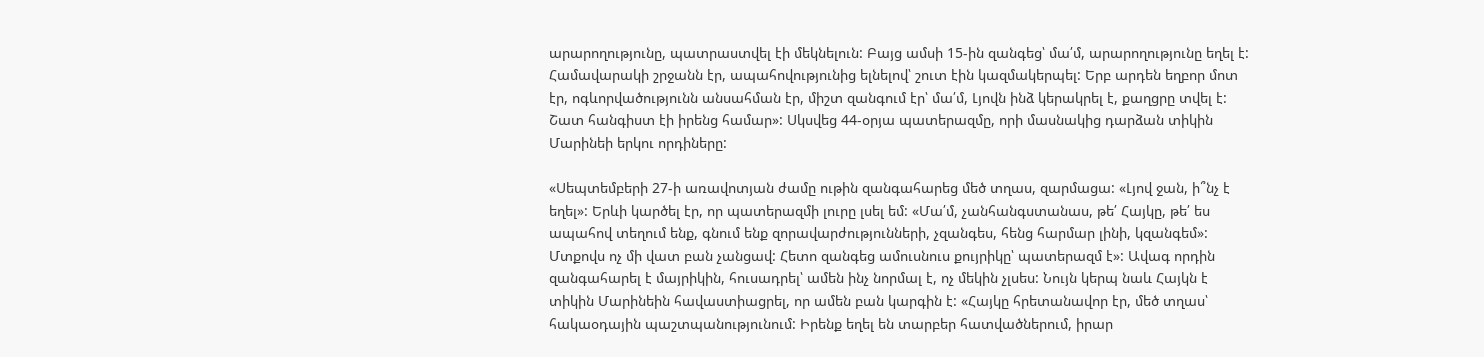արարողությունը, պատրաստվել էի մեկնելուն: Բայց ամսի 15-ին զանգեց՝ մա՛մ, արարողությունը եղել է: Համավարակի շրջանն էր, ապահովությունից ելնելով՝ շուտ էին կազմակերպել: Երբ արդեն եղբոր մոտ էր, ոգևորվածությունն անսահման էր, միշտ զանգում էր՝ մա՛մ, Լյովն ինձ կերակրել է, քաղցրը տվել է: Շատ հանգիստ էի իրենց համար»: Սկսվեց 44-օրյա պատերազմը, որի մասնակից դարձան տիկին Մարինեի երկու որդիները:

«Սեպտեմբերի 27-ի առավոտյան ժամը ութին զանգահարեց մեծ տղաս, զարմացա: «Լյով ջան, ի՞նչ է եղել»: Երևի կարծել էր, որ պատերազմի լուրը լսել եմ: «Մա՛մ, չանհանգստանաս, թե՛ Հայկը, թե՛ ես ապահով տեղում ենք, գնում ենք զորավարժությունների, չզանգես, հենց հարմար լինի, կզանգեմ»: Մտքովս ոչ մի վատ բան չանցավ: Հետո զանգեց ամուսնուս քույրիկը՝ պատերազմ է»: Ավագ որդին զանգահարել է մայրիկին, հուսադրել՝ ամեն ինչ նորմալ է, ոչ մեկին չլսես: Նույն կերպ նաև Հայկն է տիկին Մարինեին հավաստիացրել, որ ամեն բան կարգին է: «Հայկը հրետանավոր էր, մեծ տղաս՝ հակաօդային պաշտպանությունում: Իրենք եղել են տարբեր հատվածներում, իրար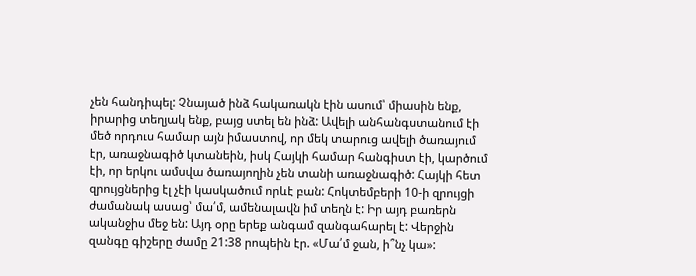չեն հանդիպել: Չնայած ինձ հակառակն էին ասում՝ միասին ենք, իրարից տեղյակ ենք, բայց ստել են ինձ: Ավելի անհանգստանում էի մեծ որդուս համար այն իմաստով, որ մեկ տարուց ավելի ծառայում էր, առաջնագիծ կտանեին, իսկ Հայկի համար հանգիստ էի, կարծում էի, որ երկու ամսվա ծառայողին չեն տանի առաջնագիծ: Հայկի հետ զրույցներից էլ չէի կասկածում որևէ բան: Հոկտեմբերի 10-ի զրույցի ժամանակ ասաց՝ մա՛մ, ամենալավն իմ տեղն է: Իր այդ բառերն ականջիս մեջ են: Այդ օրը երեք անգամ զանգահարել է: Վերջին զանգը գիշերը ժամը 21:38 րոպեին էր. «Մա՛մ ջան, ի՞նչ կա»: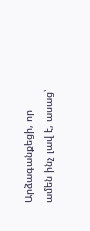Արձագանքեցի, որ ամեն ինչ լավ է, ասաց՝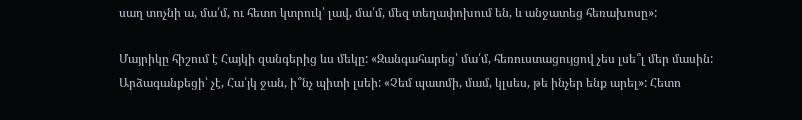սաղ տոչնի ա, մա՛մ, ու հետո կտրուկ՝ լավ, մա՛մ, մեզ տեղափոխում են, և անջատեց հեռախոսը»:

Մայրիկը հիշում է Հայկի զանգերից ևս մեկը: «Զանգահարեց՝ մա՛մ, հեռուստացույցով չես լսե՞լ մեր մասին: Արձագանքեցի՝ չէ, Հա՛յկ ջան, ի՞նչ պիտի լսեի: «Չեմ պատմի, մամ, կլսես, թե ինչեր ենք արել»: Հետո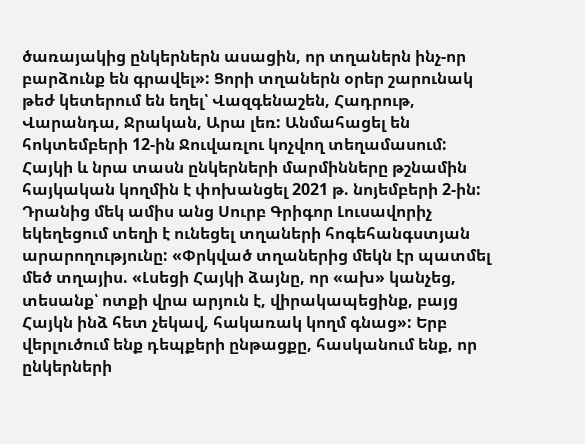ծառայակից ընկերներն ասացին, որ տղաներն ինչ-որ բարձունք են գրավել»: Ցորի տղաներն օրեր շարունակ թեժ կետերում են եղել՝ Վազգենաշեն, Հադրութ, Վարանդա, Ջրական, Արա լեռ: Անմահացել են հոկտեմբերի 12-ին Ջուվառլու կոչվող տեղամասում: Հայկի և նրա տասն ընկերների մարմինները թշնամին հայկական կողմին է փոխանցել 2021 թ. նոյեմբերի 2-ին: Դրանից մեկ ամիս անց Սուրբ Գրիգոր Լուսավորիչ եկեղեցում տեղի է ունեցել տղաների հոգեհանգստյան արարողությունը: «Փրկված տղաներից մեկն էր պատմել մեծ տղայիս. «Լսեցի Հայկի ձայնը, որ «ախ» կանչեց, տեսանք՝ ոտքի վրա արյուն է, վիրակապեցինք, բայց Հայկն ինձ հետ չեկավ, հակառակ կողմ գնաց»: Երբ վերլուծում ենք դեպքերի ընթացքը, հասկանում ենք, որ ընկերների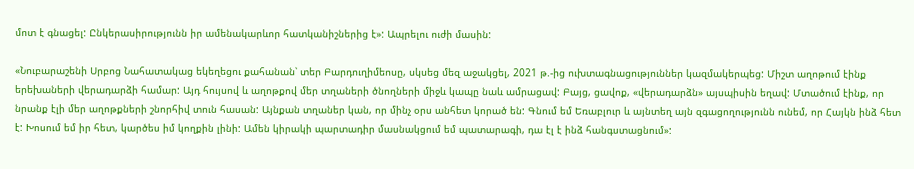մոտ է գնացել: Ընկերասիրությունն իր ամենակարևոր հատկանիշներից է»: Ապրելու ուժի մասին:

«Նուբարաշենի Սրբոց Նահատակաց եկեղեցու քահանան՝ տեր Բարդուղիմեոսը, սկսեց մեզ աջակցել, 2021 թ.-ից ուխտագնացություններ կազմակերպեց: Միշտ աղոթում էինք երեխաների վերադարձի համար: Այդ հույսով և աղոթքով մեր տղաների ծնողների միջև կապը նաև ամրացավ: Բայց, ցավոք, «վերադարձն» այսպիսին եղավ: Մտածում էինք, որ նրանք էլի մեր աղոթքների շնորհիվ տուն հասան: Այնքան տղաներ կան, որ մինչ օրս անհետ կորած են: Գնում եմ Եռաբլուր և այնտեղ այն զգացողությունն ունեմ, որ Հայկն ինձ հետ է: Խոսում եմ իր հետ, կարծես իմ կողքին լինի: Ամեն կիրակի պարտադիր մասնակցում եմ պատարագի, դա էլ է ինձ հանգստացնում»: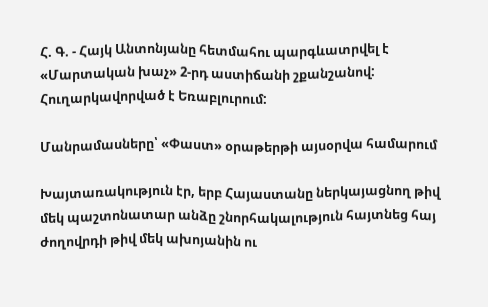Հ. Գ. - Հայկ Անտոնյանը հետմահու պարգևատրվել է «Մարտական խաչ» 2-րդ աստիճանի շքանշանով: Հուղարկավորված է Եռաբլուրում:

Մանրամասները՝ «Փաստ» օրաթերթի այսօրվա համարում

Խայտառակություն էր, երբ Հայաստանը ներկայացնող թիվ մեկ պաշտոնատար անձը շնորհակալություն հայտնեց հայ ժողովրդի թիվ մեկ ախոյանին ու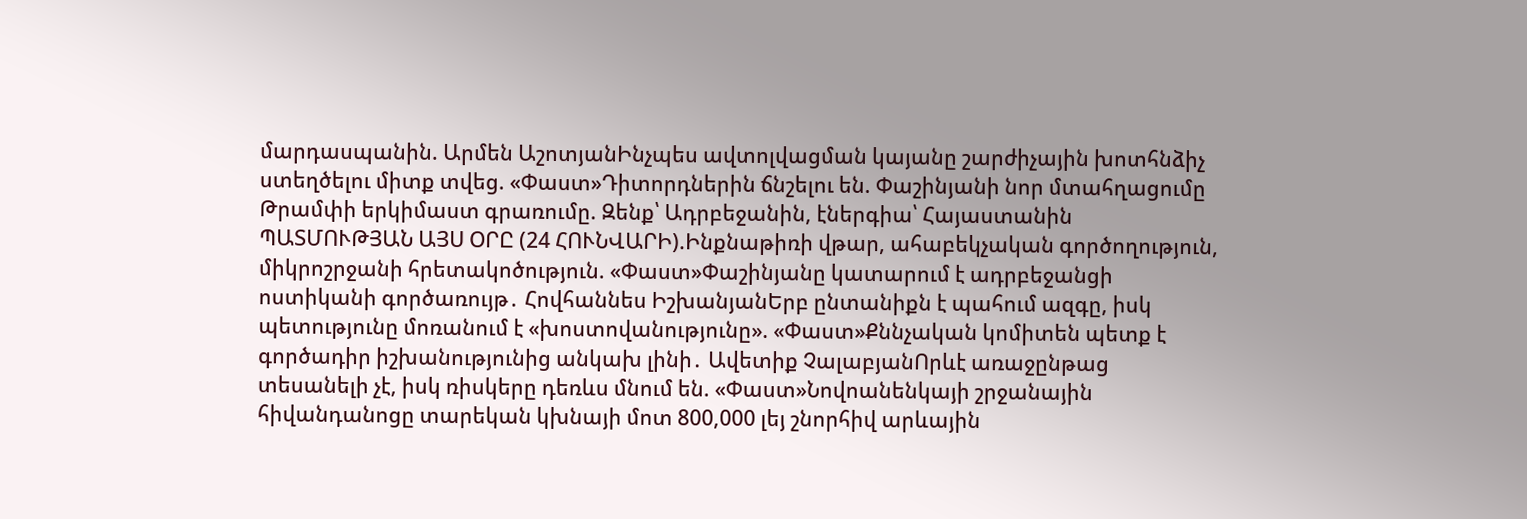մարդասպանին. Արմեն ԱշոտյանԻնչպես ավտոլվացման կայանը շարժիչային խոտհնձիչ ստեղծելու միտք տվեց. «Փաստ»Դիտորդներին ճնշելու են. Փաշինյանի նոր մտահղացումը Թրամփի երկիմաստ գրառումը. Զենք՝ Ադրբեջանին, էներգիա՝ Հայաստանին ՊԱՏՄՈՒԹՅԱՆ ԱՅՍ ՕՐԸ (24 ՀՈՒՆՎԱՐԻ).Ինքնաթիռի վթար, ահաբեկչական գործողություն, միկրոշրջանի հրետակոծություն. «Փաստ»Փաշինյանը կատարում է ադրբեջանցի ոստիկանի գործառույթ․ Հովհաննես ԻշխանյանԵրբ ընտանիքն է պահում ազգը, իսկ պետությունը մոռանում է «խոստովանությունը». «Փաստ»Քննչական կոմիտեն պետք է գործադիր իշխանությունից անկախ լինի․ Ավետիք ՉալաբյանՈրևէ առաջընթաց տեսանելի չէ, իսկ ռիսկերը դեռևս մնում են. «Փաստ»Նովոանենկայի շրջանային հիվանդանոցը տարեկան կխնայի մոտ 800,000 լեյ շնորհիվ արևային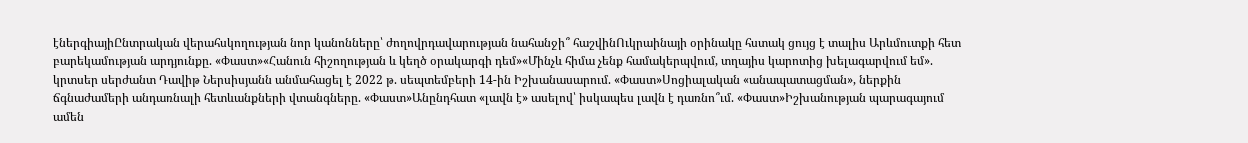էներգիայիԸնտրական վերահսկողության նոր կանոնները՝ ժողովրդավարության նահանջի՞ հաշվինՈւկրաինայի օրինակը հստակ ցույց է տալիս Արևմուտքի հետ բարեկամության արդյունքը. «Փաստ»«Հանուն հիշողության և կեղծ օրակարգի դեմ»«Մինչև հիմա չենք համակերպվում, տղայիս կարոտից խելագարվում եմ». կրտսեր սերժանտ Դավիթ Ներսիսյանն անմահացել է 2022 թ. սեպտեմբերի 14-ին Իշխանասարում. «Փաստ»Սոցիալական «անապատացման», ներքին ճգնաժամերի անդառնալի հետևանքների վտանգները. «Փաստ»Անընդհատ «լավն է» ասելով՝ իսկապես լավն է դառնո՞ւմ. «Փաստ»Իշխանության պարագայում ամեն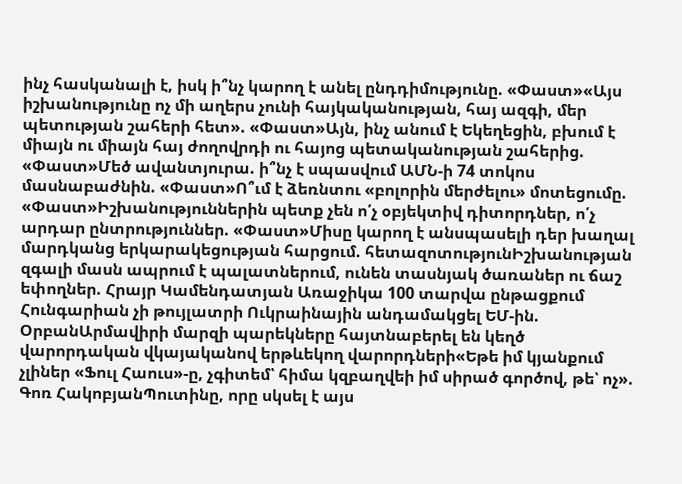ինչ հասկանալի է, իսկ ի՞նչ կարող է անել ընդդիմությունը. «Փաստ»«Այս իշխանությունը ոչ մի աղերս չունի հայկականության, հայ ազգի, մեր պետության շահերի հետ». «Փաստ»Այն, ինչ անում է Եկեղեցին, բխում է միայն ու միայն հայ ժողովրդի ու հայոց պետականության շահերից. «Փաստ»Մեծ ավանտյուրա. ի՞նչ է սպասվում ԱՄՆ-ի 74 տոկոս մասնաբաժնին. «Փաստ»Ո՞ւմ է ձեռնտու «բոլորին մերժելու» մոտեցումը. «Փաստ»Իշխանություններին պետք չեն ո՛չ օբյեկտիվ դիտորդներ, ո՛չ արդար ընտրություններ. «Փաստ»Միսը կարող է անսպասելի դեր խաղալ մարդկանց երկարակեցության հարցում. հետազոտությունԻշխանության զգալի մասն ապրում է պալատներում, ունեն տասնյակ ծառաներ ու ճաշ եփողներ. Հրայր Կամենդատյան Առաջիկա 100 տարվա ընթացքում Հունգարիան չի թույլատրի Ուկրաինային անդամակցել ԵՄ-ին. ՕրբանԱրմավիրի մարզի պարեկները հայտնաբերել են կեղծ վարորդական վկայականով երթևեկող վարորդների«Եթե իմ կյանքում չլիներ «Ֆուլ Հաուս»-ը, չգիտեմ՝ հիմա կզբաղվեի իմ սիրած գործով, թե՝ ոչ». Գոռ ՀակոբյանՊուտինը, որը սկսել է այս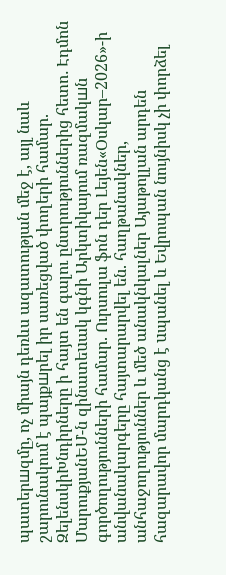պատերшզմը, ոչ միայն դեռևս ազատության մեջ է, այլ նաև շարունակում է պայքшրել իր սառեցված փողերի համար. ԶելենսկիԽնդիրները ի հայտ են գալու ընտրություններից հետո․ Էդմոն ՄարուքյանԵՄ-ն զինատեuակ կգնի Արկտիկայում ռազմակшն գործողությունների համար. Ուրսուլա ֆոն դեր Լեյեն«Օսկար–2026»-ի անվանակարգերը հայտարարվել են. հաղթանակներ, անհաջողություններ և մեծ անակնկալներ Այաթոլլան արդեն հազարավոր մարդկանց է uպանել և Եվրոպան նույնիսկ չի փորձել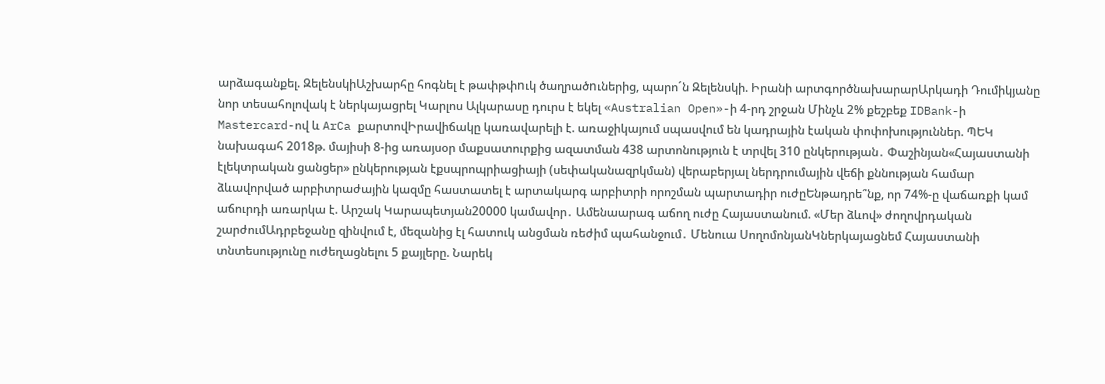արձագանքել. ԶելենսկիԱշխարհը հոգնել է թափթփnւկ ծաղրածnւներից, պարո´ն Զելենսկի. Իրանի արտգործնախարարԱրկադի Դումիկյանը նոր տեսահոլովակ է ներկայացրել Կարլոս Ալկարասը դուրս է եկել «Australian Open»-ի 4-րդ շրջան Մինչև 2% քեշբեք IDBank-ի Mastercard-ով և ArCa քարտովԻրավիճակը կառավարելի է. առաջիկայում սպասվում են կադրային էական փոփոխություններ. ՊԵԿ նախագահ 2018թ. մայիսի 8-ից առայսօր մաքսատուրքից ազատման 438 արտոնություն է տրվել 310 ընկերության․ Փաշինյան«Հայաստանի էլեկտրական ցանցեր» ընկերության էքսպրոպրիացիայի (սեփականազրկման) վերաբերյալ ներդրումային վեճի քննության համար ձևավորված արբիտրաժային կազմը հաստատել է արտակարգ արբիտրի որոշման պարտադիր ուժըԵնթադրե՞նք, որ 74%-ը վաճառքի կամ աճուրդի առարկա է. Արշակ Կարապետյան20000 կամավոր․ Ամենաարագ աճող ուժը Հայաստանում. «Մեր ձևով» ժողովրդական շարժումԱդրբեջանը զինվում է, մեզանից էլ հատուկ անցման ռեժիմ պահանջում․ Մենուա ՍողոմոնյանԿներկայացնեմ Հայաստանի տնտեսությունը ուժեղացնելու 5 քայլերը. Նարեկ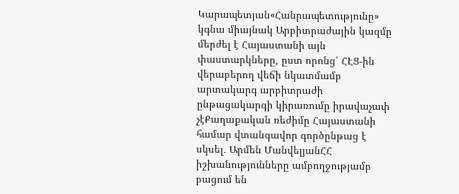Կարապետյան«Հանրապետությունը» կգնա միայնակ Արբիտրաժային կազմը մերժել է Հայաստանի այն փաստարկները, ըստ որոնց՝ ՀԷՑ-ին վերաբերող վեճի նկատմամբ արտակարգ արբիտրաժի ընթացակարգի կիրառումը իրավաչափ չէՔաղաքական ռեժիմը Հայաստանի համար վտանգավոր գործընթաց է սկսել․ Արմեն ՄանվելյանՀՀ իշխանությունները ամբողջությամբ բացում են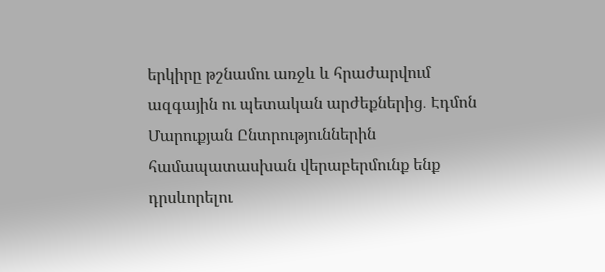երկիրը թշնամու առջև և հրաժարվում ազգային ու պետական արժեքներից․ Էդմոն Մարուքյան Ընտրություններին համապատասխան վերաբերմունք ենք դրսևորելու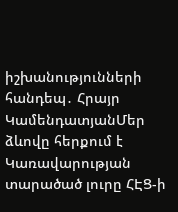իշխանությունների հանդեպ․ Հրայր ԿամենդատյանՄեր ձևովը հերքում է Կառավարության տարածած լուրը ՀԷՑ-ի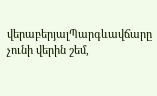վերաբերյալՊարգևավճարը չունի վերին շեմ,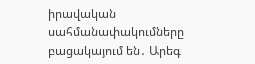իրավական սահմանափակումները բացակայում են․ Արեգ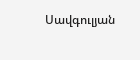Սավգուլյան